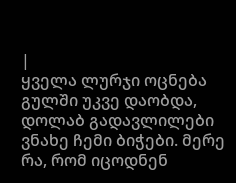|
ყველა ლურჯი ოცნება გულში უკვე დაობდა, დოლაბ გადავლილები ვნახე ჩემი ბიჭები. მერე რა, რომ იცოდნენ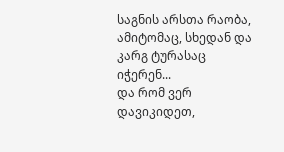საგნის არსთა რაობა, ამიტომაც, სხედან და კარგ ტურასაც იჭერენ...
და რომ ვერ დავიკიდეთ,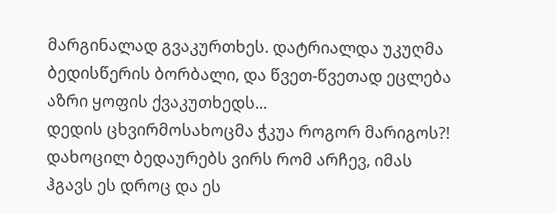მარგინალად გვაკურთხეს. დატრიალდა უკუღმა ბედისწერის ბორბალი, და წვეთ-წვეთად ეცლება აზრი ყოფის ქვაკუთხედს...
დედის ცხვირმოსახოცმა ჭკუა როგორ მარიგოს?! დახოცილ ბედაურებს ვირს რომ არჩევ, იმას ჰგავს ეს დროც და ეს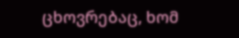ცხოვრებაც, ხომ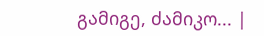გამიგე, ძამიკო... |